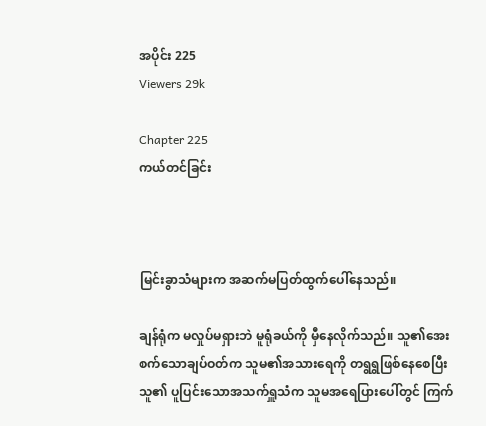အပိုင်း 225
Viewers 29k

Chapter 225
ကယ်တင်ခြင်း



မြင်းခွာသံများက အဆက်မပြတ်ထွက်ပေါ်နေသည်။

ချန်ရုံက မလှုပ်မရှားဘဲ မူရုံခယ်ကို မှီနေလိုက်သည်။ သူ၏အေးစက်သောချပ်ဝတ်က သူမ၏အသားရေကို တရွရွဖြစ်နေစေပြီး သူ၏ ပူပြင်းသောအသက်ရှူသံက သူမအရေပြားပေါ်တွင် ကြက်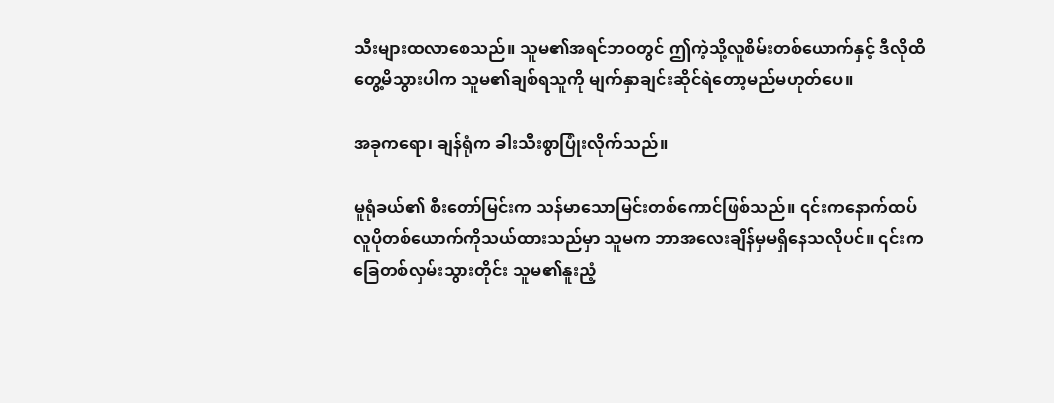သီးများထလာစေသည်။ သူမ၏အရင်ဘဝတွင် ဤကဲ့သို့‌လူစိမ်းတစ်ယောက်နှင့် ဒီလိုထိတွေ့မိသွားပါက သူမ၏ချစ်ရသူကို မျက်နှာချင်းဆိုင်ရဲတော့မည်မဟုတ်ပေ။

အခုကရော၊ ချန်ရုံက ခါးသီးစွာပြုံးလိုက်သည်။

မူရုံခယ်၏ စီးတော်မြင်းက သန်မာသောမြင်းတစ်ကောင်ဖြစ်သည်။ ၎င်းကနောက်ထပ်လူပိုတစ်ယောက်ကိုသယ်ထားသည်မှာ သူမက ဘာအလေးချိန်မှမရှိနေသလိုပင်။ ၎င်းကခြေတစ်လှမ်းသွားတိုင်း သူမ၏နူးညံ့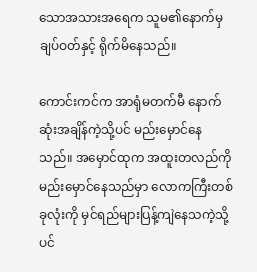သောအသားအရေက သူမ၏နောက်မှ ချပ်ဝတ်နှင့် ရိုက်မိနေသည်။

ကောင်းကင်က အာရုံမတက်မီ နောက်ဆုံးအချိန်ကဲ့သို့ပင် မည်းမှောင်နေသည်။ အမှောင်ထုက အထူးတလည်ကို မည်းမှောင်နေသည်မှာ လောကကြီးတစ်ခုလုံးကို မှင်ရည်များပြန့်ကျဲနေသကဲ့သို့ပင်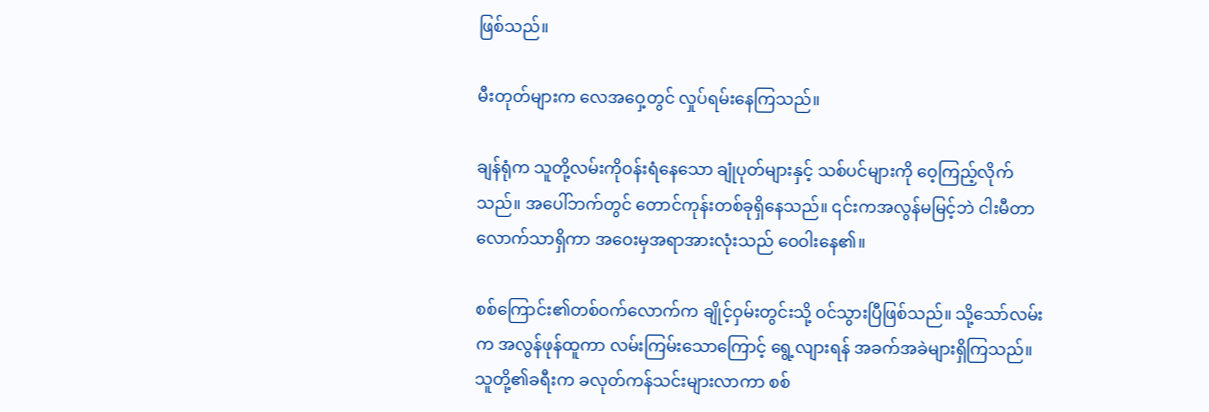ဖြစ်သည်။

မီးတုတ်များက လေအဝှေ့တွင် လှုပ်ရမ်းနေကြသည်။

ချန်ရုံက သူတို့လမ်းကိုဝန်းရံနေသော ချုံပုတ်များနှင့် သစ်ပင်များကို ဝေ့ကြည့်လိုက်သည်။ အပေါ်ဘက်တွင် တောင်ကုန်းတစ်ခုရှိနေသည်။ ၎င်းကအလွန်မမြင့်ဘဲ ငါးမီတာလောက်သာရှိကာ အဝေးမှအရာအားလုံးသည် ဝေဝါးနေ၏။

စစ်ကြောင်း၏တစ်ဝက်လောက်က ချိုင့်ဝှမ်းတွင်းသို့ ဝင်သွားပြီဖြစ်သည်။ သို့သော်လမ်းက အလွန်ဖုန်ထူကာ လမ်းကြမ်းသောကြောင့် ရွေ့လျားရန် အခက်အခဲများရှိကြသည်။ သူတို့၏ခရီးက ခလုတ်ကန်သင်းများလာကာ စစ်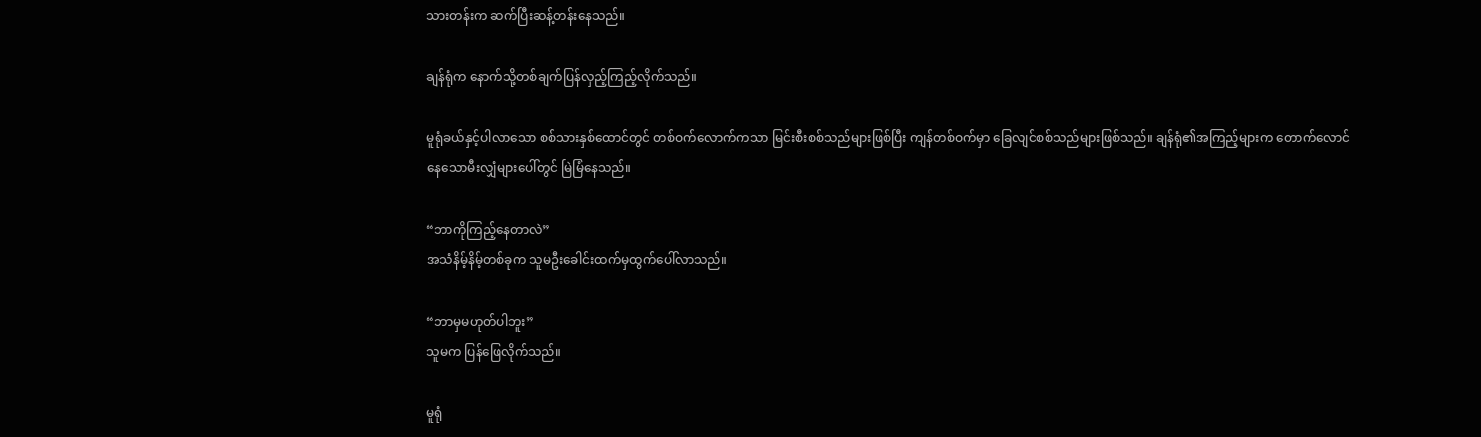သားတန်းက ဆက်ပြီးဆန့်တန်းနေသည်။

ချန်ရုံက နောက်သို့တစ်ချက်ပြန်လှည့်ကြည့်လိုက်သည်။

မူရုံခယ်နှင့်ပါလာသော စစ်သားနှစ်ထောင်တွင် တစ်ဝက်လောက်ကသာ မြင်းစီးစစ်သည်များဖြစ်ပြီး ကျန်တစ်ဝက်မှာ ခြေလျင်စစ်သည်များဖြစ်သည်။ ချန်ရုံ၏အကြည့်များက တောက်လောင်နေသောမီးလျှံများပေါ်တွင် မြဲမြံနေသည်။

“ဘာကိုကြည့်နေတာလဲ”
အသံနိမ့်နိမ့်တစ်ခုက သူမဦးခေါင်းထက်မှထွက်ပေါ်လာသည်။

“ဘာမှမဟုတ်ပါဘူး”
သူမက ပြန်‌ဖြေလိုက်သည်။

မူရုံ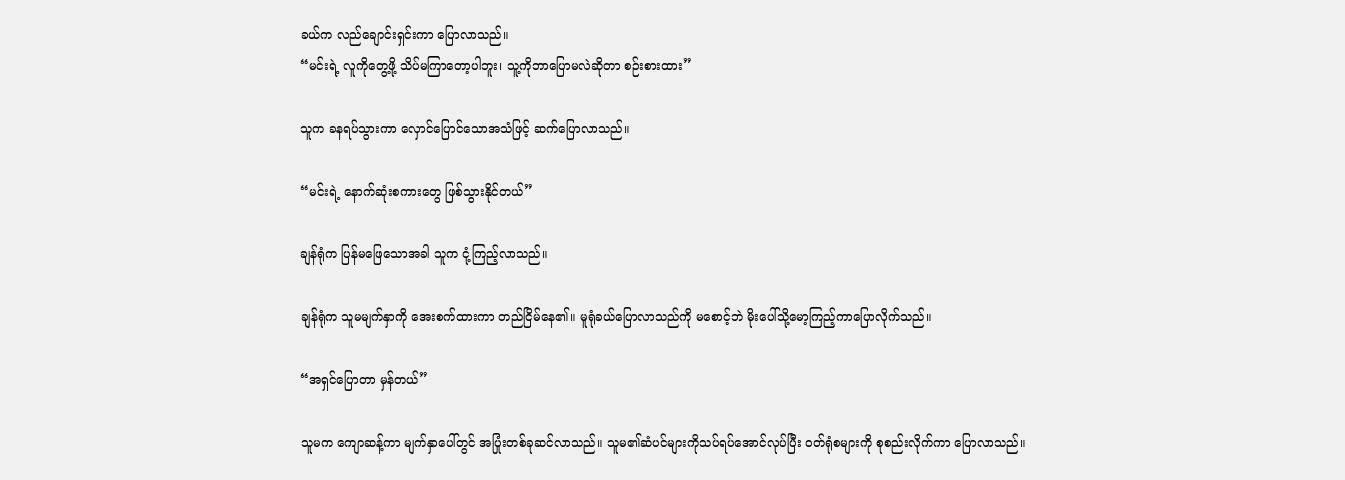ခယ်က လည်ချောင်းရှင်းကာ ပြောလာသည်။
“မင်းရဲ့ လူ‌ကိုတွေ့ဖို့ သိပ်မကြာတော့ပါဘူး၊ သူ့ကိုဘာပြောမလဲဆိုတာ စဉ်းစားထား”

သူက ခနရပ်သွားကာ လှောင်ပြောင်သောအသံဖြင့် ဆက်ပြောလာသည်။

“မင်းရဲ့ နောက်ဆုံးစကားတွေ ဖြစ်သွားနိုင်တယ်”

ချန်ရုံက ပြန်မဖြေသောအခါ သူက ငုံ့ကြည့်လာသည်။

ချန်ရုံက သူမမျက်နှာကို အေးစက်ထားကာ တည်ငြိမ်နေ၏။ မူရုံခယ်ပြောလာသည်ကို မစောင့်ဘဲ မိုးပေါ်သို့မော့ကြည့်ကာပြောလိုက်သည်။

“အရှင်ပြောတာ မှန်တယ်”

သူမက ကျောဆန့်ကာ မျက်နှာပေါ်တွင် အပြုံးတစ်ခုဆင်လာသည်။ သူမ၏ဆံပင်များကိုသပ်ရပ်အောင်လုပ်ပြီး ဝတ်ရုံစများကို စုစည်းလိုက်ကာ ပြောလာသည်။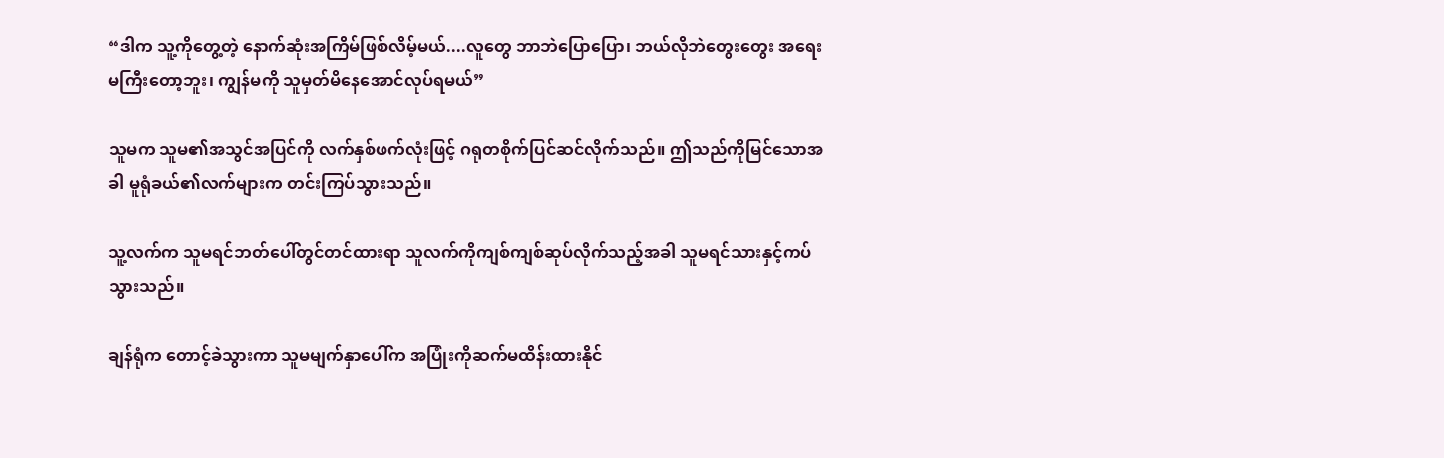“ဒါက သူ့ကိုတွေ့တဲ့ နောက်ဆုံးအကြိမ်ဖြစ်လိမ့်မယ်....လူတွေ ဘာဘဲပြောပြော၊ ဘယ်လိုဘဲတွေးတွေး အရေးမကြီးတော့ဘူး၊ ကျွန်မကို သူမှတ်မိနေအောင်လုပ်ရမယ်”

သူမက သူမ၏အသွင်အပြင်ကို လက်နှစ်ဖက်လုံးဖြင့် ဂရုတစိုက်ပြင်ဆင်လိုက်သည်။ ဤသည်ကိုမြင်သောအခါ မူရုံခယ်၏လက်များက တင်းကြပ်သွားသည်။

သူ့လက်က သူမရင်ဘတ်ပေါ်တွင်တင်ထားရာ သူလက်ကိုကျစ်ကျစ်ဆုပ်လိုက်သည့်အခါ သူမရင်သားနှင့်ကပ်သွားသည်။

ချန်ရုံက တောင့်ခဲသွားကာ သူမမျက်နှာပေါ်က အပြုံးကိုဆက်မထိန်းထားနိုင်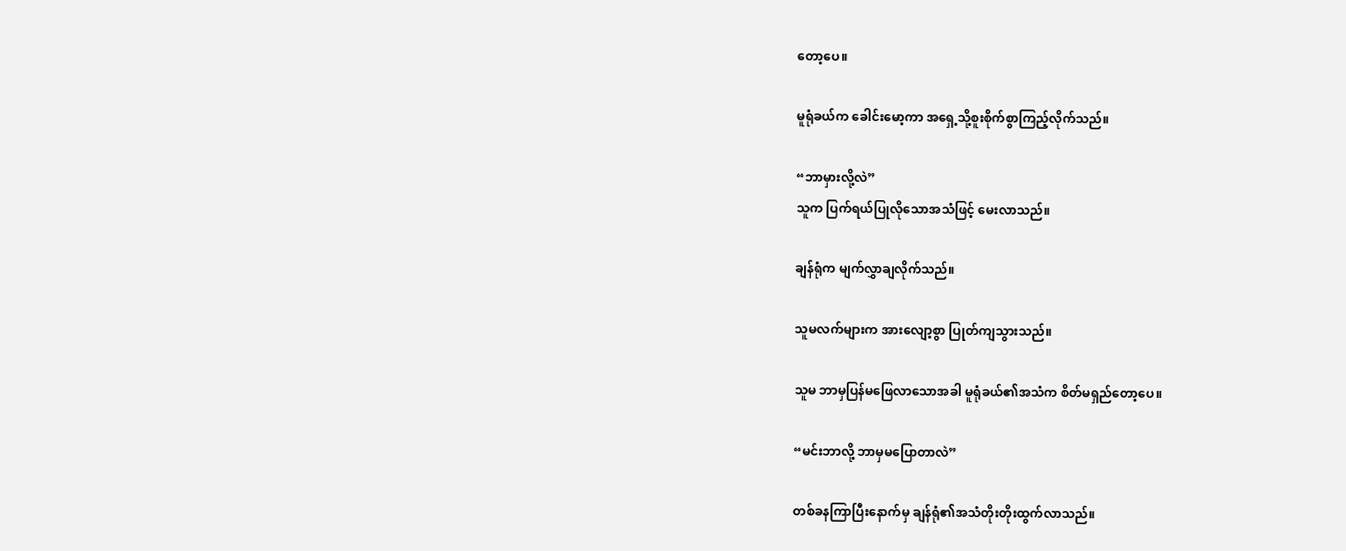တော့ပေ။

မူရုံခယ်က ခေါင်းမော့ကာ အရှေ့သို့စူးစိုက်စွာကြည့်လိုက်သည်။

“ဘာမှားလို့လဲ”
သူက ပြက်ရယ်ပြုလိုသောအသံဖြင့် မေးလာသည်။

ချန်ရုံက မျက်လွှာချလိုက်သည်။

သူမလက်များက အားလျော့စွာ ပြုတ်ကျသွားသည်။

သူမ ဘာမှပြန်မဖြေလာသောအခါ မူရုံခယ်၏အသံက စိတ်မရှည်တော့ပေ။

“မင်းဘာလို့ ဘာမှမပြောတာလဲ”

တစ်ခနကြာပြီးနောက်မှ ချန်ရုံ၏အသံတိုးတိုးထွက်လာသည်။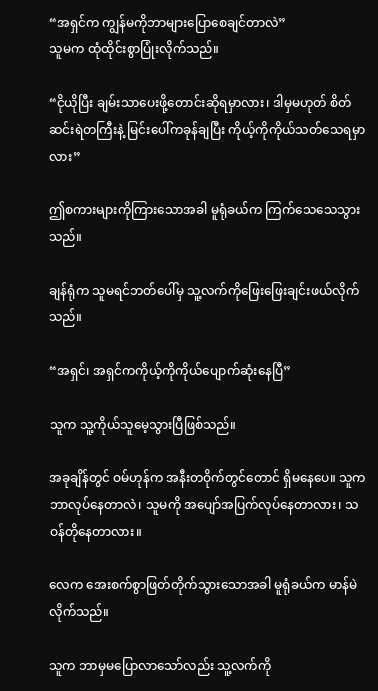“အရှင်က ကျွန်မကိုဘာများပြောစေချင်တာလဲ”
သူမက ထုံထိုင်းစွာပြုံးလိုက်သည်။

“ငိုယိုပြီး ချမ်းသာပေးဖို့တောင်းဆိုရမှာလား၊ ဒါမှမဟုတ် စိတ်ဆင်းရဲတကြီးနဲ့ မြင်းပေါ်ကခုန်ချပြီး ကိုယ့်ကိုကိုယ်သတ်သေရမှာလား”

ဤစကားများကိုကြားသောအခါ မူရုံခယ်က ကြက်သေသေသွားသည်။

ချန်ရုံက သူမရင်ဘတ်ပေါ်မှ သူ့လက်ကိုဖြေးဖြေးချင်းဖယ်လိုက်သည်။

“အရှင်၊ အရှင်ကကိုယ့်ကိုကိုယ်ပျောက်ဆုံးနေပြီ”

သူက သူ့ကိုယ်သူမေ့သွားပြီဖြစ်သည်။

အခုချိန်တွင် ဝမ်ဟုန်က အနီးတဝိုက်တွင်တောင် ရှိမနေပေ။ သူကဘာလုပ်နေတာလဲ၊ သူမကို အပျော်အပြက်လုပ်နေတာလား၊ သဝန်တိုနေတာလား။

လေက အေးစက်စွာဖြတ်တိုက်သွားသောအခါ မူရုံခယ်က မာန်မဲလိုက်သည်။

သူက ဘာမှမပြောလာသော်လည်း သူ့လက်ကို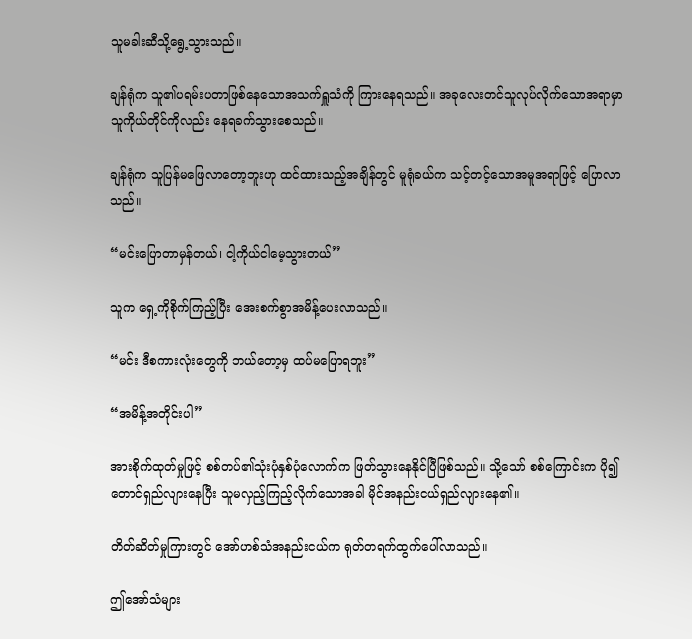သူမခါးဆီသို့ရွေ့သွားသည်။

ချန်ရုံက သူ၏ပရမ်းပတာဖြစ်နေသောအသက်ရှူသံကို ကြားနေရသည်။ အခုလေးတင်သူလုပ်လိုက်သောအရာမှာ သူကိုယ်တိုင်ကိုလည်း နေရခက်သွားစေသည်။

ချန်ရုံက သူပြန်မဖြေလာတော့ဘူးဟု ထင်ထားသည့်အချိန်တွင် မူရုံခယ်က သင့်တင့်သောအမူအရာဖြင့် ပြောလာသည်။

“မင်းပြောတာမှန်တယ်၊ ငါ့ကိုယ်ငါမေ့သွားတယ်”

သူက ရှေ့ကိုစိုက်ကြည့်ပြီး အေးစက်စွာအမိန့်ပေးလာသည်။

“မင်း ဒီစကားလုံးတွေကို ဘယ်တော့မှ ထပ်မပြောရဘူး”

“အမိန့်အတိုင်းပါ”

အားစိုက်ထုတ်မှုဖြင့် စစ်တပ်၏သုံးပုံနှစ်ပုံလောက်က ဖြတ်သွားနေနိုင်ပြီဖြစ်သည်။ သို့သော် စစ်ကြောင်းက ပို၍တောင်ရှည်လျားနေပြီး သူမလှည့်ကြည့်လိုက်သောအခါ မိုင်အနည်းငယ်ရှည်လျားနေ၏။

တိတ်ဆိတ်မှုကြားတွင် အော်ဟစ်သံအနည်းငယ်က ရုတ်တရက်ထွက်ပေါ်လာသည်။

ဤအော်သံများ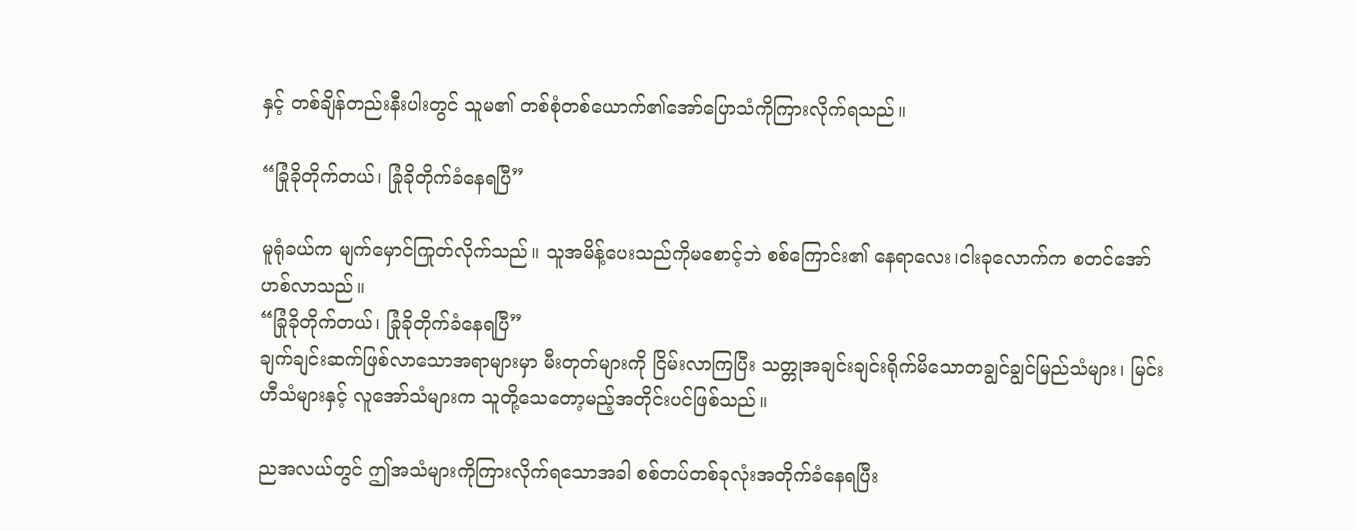နှင့် တစ်ချိန်တည်းနီးပါးတွင် သူမ၏ တစ်စုံတစ်ယောက်၏အော်ပြောသံကိုကြားလိုက်ရသည်။

“ခြုံခိုတိုက်တယ်၊ ခြုံခိုတိုက်ခံနေရပြီ”

မူရုံခယ်က မျက်မှောင်ကြုတ်လိုက်သည်။ သူအမိန့်ပေးသည်ကို‌မစောင့်ဘဲ စစ်ကြောင်း၏ နေရာလေး၊ငါးခုလောက်က စတင်အော်ဟစ်လာသည်။
“ခြုံခိုတိုက်တယ်၊ ခြုံခိုတိုက်ခံနေရပြီ”
ချက်ချင်းဆက်ဖြစ်‌လာသောအရာများမှာ မီးတုတ်များကို ငြိမ်းလာကြပြီး သတ္တုအချင်းချင်းရိုက်မိသောတချွင်ချွင်မြည်သံများ၊ မြင်းဟီသံများနှင့် လူအော်သံများက သူတို့သေတော့မည့်အတိုင်းပင်ဖြစ်သည်။

ညအလယ်တွင် ဤအသံများကိုကြားလိုက်ရသောအခါ စစ်တပ်တစ်ခုလုံးအတိုက်ခံနေရပြီး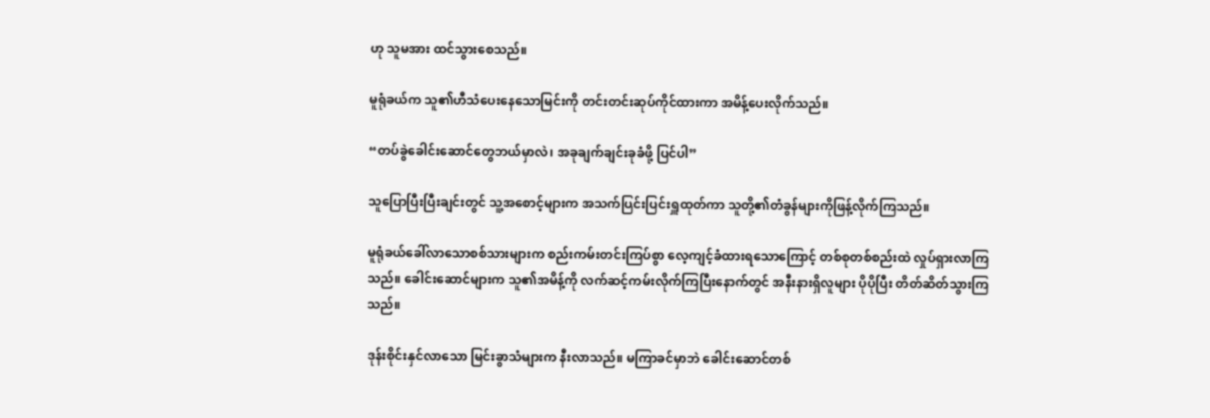ဟု သူမအား ထင်သွားစေသည်။

မူရုံခယ်က သူ၏ဟီသံပေးနေသောမြင်းကို တင်းတင်းဆုပ်ကိုင်ထားကာ အမိန့်ပေးလိုက်သည်။

“တပ်ခွဲခေါင်းဆောင်တွေဘယ်မှာလဲ၊ အခုချက်ချင်းခုခံဖို့ ပြင်ပါ”

သူပြောပြီးပြီးချင်းတွင် သူ့အစောင့်များက အသက်ပြင်းပြင်းရှူထုတ်ကာ သူတို့၏တံခွန်များကိုဖြန့်လိုက်ကြသည်။

မူရုံခယ်ခေါ်လာသောစစ်သားများက စည်းကမ်းတင်းကြပ်စွာ လေ့ကျင့်ခံထားရသောကြောင့် တစ်စုတစ်စည်းထဲ လှုပ်ရှားလာကြသည်။ ခေါင်းဆောင်များက သူ၏အမိန့်ကို လက်ဆင့်ကမ်းလိုက်ကြပြီးနောက်တွင် အနီးနားရှိလူများ ပိုပိုပြီး တိတ်ဆိတ်သွားကြသည်။

ဒုန်းစိုင်းနှင်လာသော မြင်းခွာသံများက နီးလာသည်။ မကြာခင်မှာဘဲ ခေါင်းဆောင်တစ်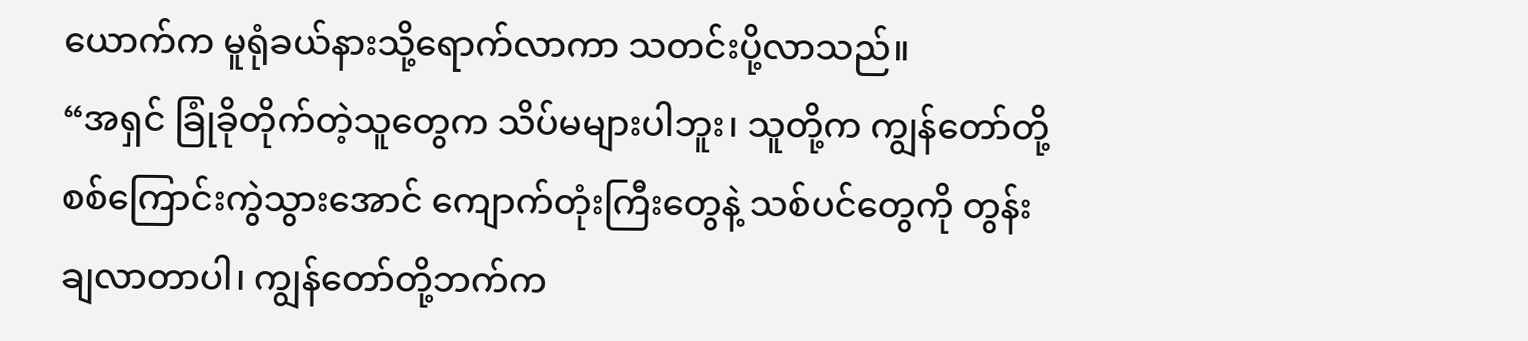ယောက်က မူရုံခယ်နားသို့ရောက်လာကာ သတင်းပို့လာသည်။
“အရှင် ခြုံခိုတိုက်တဲ့သူတွေက သိပ်မများပါဘူး၊ သူတို့က ကျွန်တော်တို့စစ်ကြောင်းကွဲသွားအောင် ကျောက်တုံးကြီးတွေနဲ့ သစ်ပင်တွေကို တွန်းချလာတာပါ၊ ကျွန်တော်တို့ဘက်က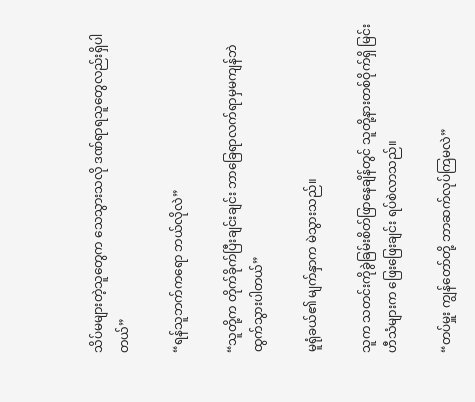သိပ်မများတဲ့သူတွေက သေသွားသလို ဒဏ်ရာရသူတွေလည်းရှိပါတယ်”

“ရန်သူဘက်ကရော ဘယ်လိုလဲ”

“သူတို့က တိုက်ခိုက်ပြီးချင်းချင်း ဘာခြေရာလက်ရာမှမကျန်ဘဲ ထွက်သွားပါတယ်”

မူရုံခယ်၏ မျက်နှာက မဲသွားသည်။

သူက သတင်းကိုခွဲခြမ်းစိတ်ဖြာနေချိန်တွင် သူတို့နားတစ်ဝိုက်ရှိ မြင်းဟီသံများက ဖြေးဖြေးချင်း ရပ်စဲလာသည်။

“တပ်မှူး ကျွန်တော်တို့ ဘာဆက်လုပ်ကြမလဲ”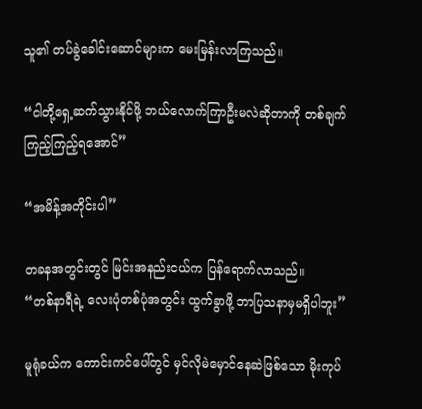သူ၏ တပ်ခွဲခေါင်းဆောင်များက မေးမြန်းလာကြသည်။

“ငါတို့ရှေ့ဆက်သွားနိုင်ဖို့ ဘယ်လောက်ကြာဦးမလဲဆိုတာကို တစ်ချက်ကြည့်ကြည့်ရအောင်”

“အမိန့်အတိုင်းပါ”

တခနအတွင်းတွင် မြင်းအနည်းငယ်က ပြန်ရောက်လာသည်။
“တစ်နာရီရဲ့ လေးပုံတစ်ပုံအတွင်း ထွက်ခွာဖို့ ဘာပြသနာမှမရှိပါဘူး”

မူရုံခယ်က ကောင်းကင်ပေါ်တွင် မှင်လိုမဲမှောင်နေဆဲဖြစ်သော မိုးကုပ်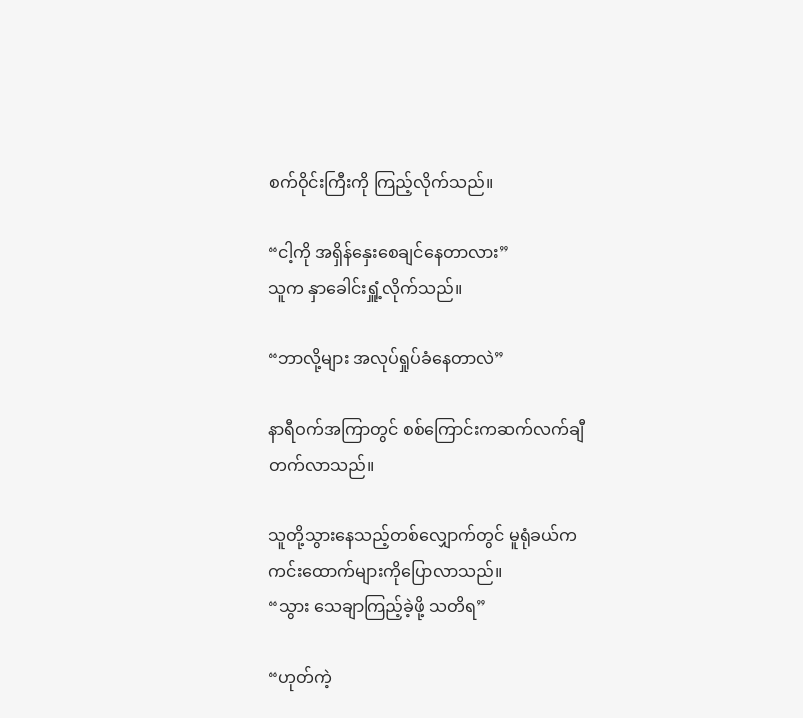စက်ဝိုင်းကြီးကို ကြည့်လိုက်သည်။

“ငါ့ကို အရှိန်နှေးစေချင်နေတာလား”
သူက နှာခေါင်းရှူံ့လိုက်သည်။

“ဘာလို့များ အလုပ်ရှုပ်ခံနေတာလဲ”

နာရီဝက်အကြာတွင် စစ်ကြောင်းကဆက်လက်ချီတက်လာသည်။

သူတို့သွားနေသည့်တစ်လျှောက်တွင် မူရုံခယ်က ကင်းထောက်များကိုပြောလာသည်။
“သွား သေချာကြည့်ခဲ့ဖို့ သတိရ”

“ဟုတ်ကဲ့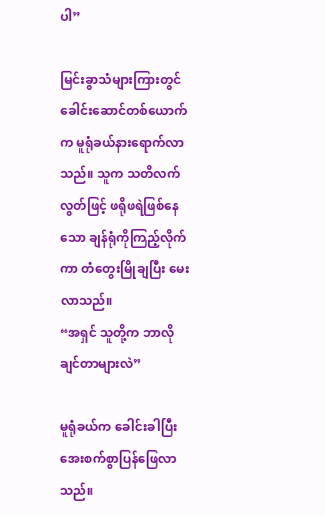ပါ”

မြင်းခွာသံများကြားတွင် ခေါင်းဆောင်တစ်ယောက်က မူရုံခယ်နား‌ရောက်လာသည်။ သူက သတိလက်လွတ်ဖြင့် ဖရိုဖရဲဖြစ်နေသော ချန်ရုံကိုကြည့်လိုက်ကာ တံတွေးမြိုချပြီး မေးလာသည်။
“အရှင် သူတို့က ဘာလိုချင်တာများလဲ”

မူရုံခယ်က ခေါင်းခါပြီး အေးစက်စွာပြန်ဖြေလာသည်။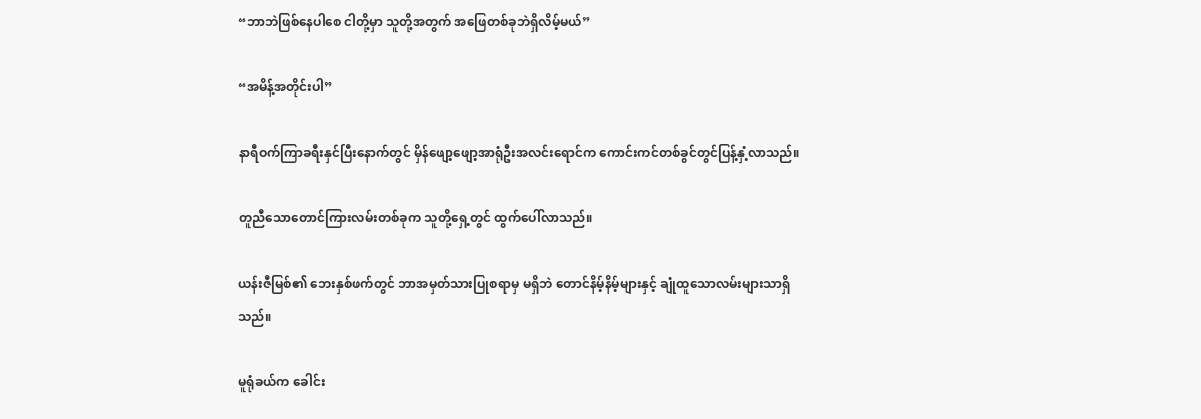“ဘာဘဲဖြစ်နေပါစေ ငါတို့မှာ သူတို့အတွက် အဖြေတစ်ခုဘဲရှိလိမ့်မယ်”

“အမိန့်အတိုင်းပါ”

နာရီဝက်ကြာခရီးနှင်ပြီးနောက်တွင် မှိန်ဖျော့ဖျော့အာရုံဦးအလင်းရောင်က ကောင်းကင်တစ်ခွင်တွင်ပြန့်နှံ့လာသည်။

တူညီသောတောင်ကြားလမ်းတစ်ခုက သူတို့ရှေ့တွင် ထွက်ပေါ်လာသည်။

ယန်းဇီမြစ်၏ ဘေးနှစ်ဖက်တွင် ဘာအမှတ်သားပြုစရာမှ မရှိဘဲ တောင်နိမ့်နိမ့်များနှင့် ချုံထူသောလမ်းများသာရှိသည်။

မူရုံခယ်က ခေါင်း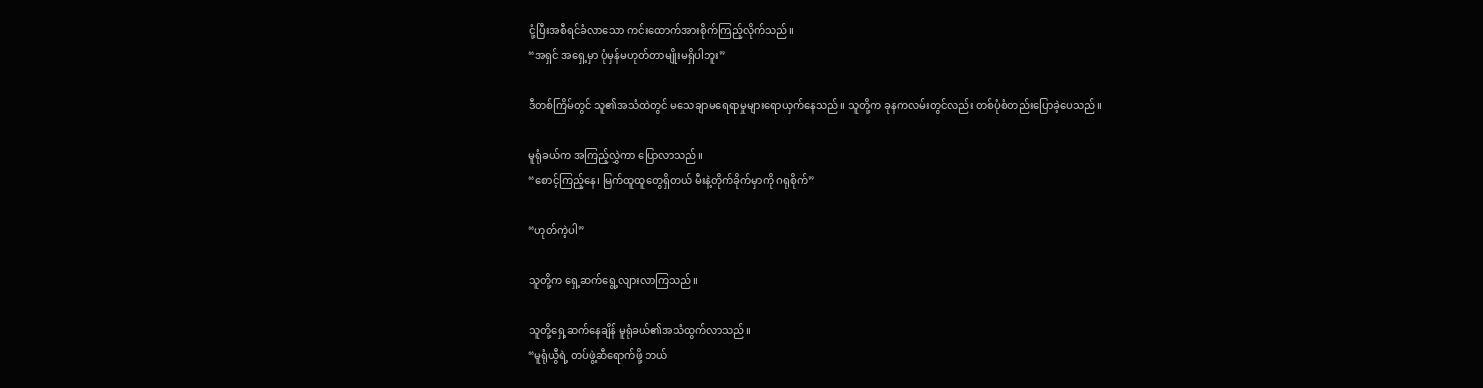ငုံ့ပြီးအစီရင်ခံလာသော ကင်းထောက်အားစိုက်ကြည့်လိုက်သည်။
“အရှင် အရှေ့မှာ ပုံမှန်မဟုတ်တာမျိုးမရှိပါဘူး”

ဒီတစ်ကြိမ်တွင် သူ၏အသံထဲတွင် မသေချာမရေရာမှုများရောယှက်နေသည်။ သူတို့က ခုနကလမ်း‌တွင်လည်း တစ်ပုံစံတည်းပြောခဲ့ပေသည်။

မူရုံခယ်က အကြည့်လွှဲကာ ပြောလာသည်။
“စောင့်ကြည့်နေ၊ မြက်ထူထူတွေရှိတယ် မီးနဲ့တိုက်ခိုက်မှာကို ဂရုစိုက်”

“ဟုတ်ကဲ့ပါ”

သူတို့က ရှေ့ဆက်ရွေ့လျားလာကြသည်။

သူတို့ရှေ့ဆက်နေချိန် မူရုံခယ်၏အသံထွက်လာသည်။
“မူရုံယွီရဲ့ တပ်ဖွဲ့ဆီရောက်ဖို့ ဘယ်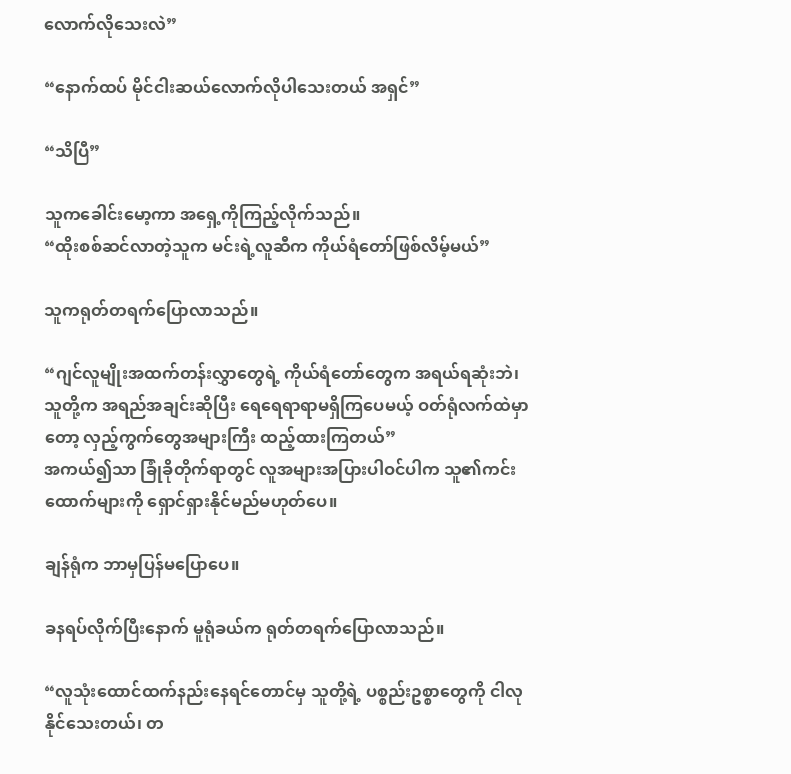လောက်လိုသေးလဲ”

“နောက်ထပ် မိုင်ငါးဆယ်လောက်လိုပါသေးတယ် အရှင်”

“သိပြီ”

သူကခေါင်းမော့ကာ အရှေ့ကိုကြည့်လိုက်သည်။
“ထိုးစစ်ဆင်လာတဲ့သူက မင်းရဲ့လူဆီက ကိုယ်ရံတော်ဖြစ်လိမ့်မယ်”

သူကရုတ်တရက်ပြောလာသည်။

“ဂျင်လူမျိုးအထက်တန်းလွှာတွေရဲ့ ကိုယ်ရံတော်တွေက အရယ်ရဆုံးဘဲ၊ သူတို့က အရည်အချင်းဆိုပြီး ရေရေရာရာမရှိကြပေမယ့် ဝတ်ရုံလက်ထဲမှာတော့ လှည့်ကွက်တွေအများကြီး ထည့်ထားကြတယ်”
အကယ်၍သာ ခြုံခိုတိုက်ရာတွင် လူအများအပြားပါဝင်ပါက သူ၏ကင်းထောက်များကို ရှောင်ရှားနိုင်မည်မဟုတ်ပေ။

ချန်ရုံက ဘာမှပြန်မပြောပေ။

ခနရပ်လိုက်ပြီးနောက် မူရုံခယ်က ရုတ်တရက်ပြောလာသည်။

“လူသုံးထောင်ထက်နည်းနေရင်တောင်မှ သူတို့ရဲ့ ပစ္စည်းဥစ္စာတွေကို ငါလုနိုင်သေးတယ်၊ တ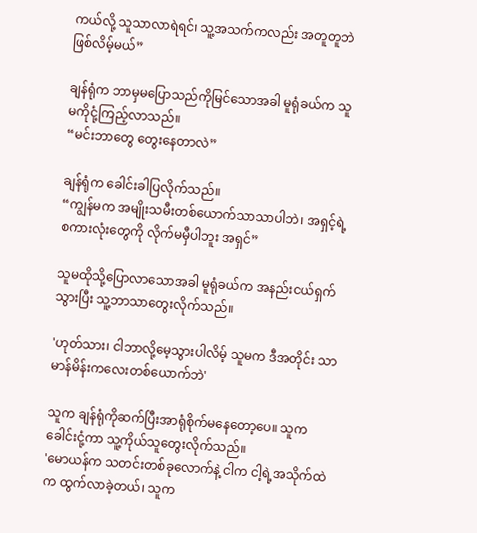ကယ်လို့ သူသာလာရဲရင်၊ သူ့အသက်ကလည်း အတူတူဘဲဖြစ်လိမ့်မယ်”

ချန်ရုံက ဘာမှမပြောသည်ကိုမြင်သောအခါ မူရုံခယ်က သူမကိုငုံ့ကြည့်လာသည်။
“မင်းဘာတွေ တွေးနေတာလဲ”

ချန်ရုံက ခေါင်းခါပြလိုက်သည်။
“ကျွန်မက အမျိုးသမီးတစ်ယောက်သာသာပါဘဲ၊ အရှင့်ရဲ့စကားလုံးတွေကို လိုက်မမှီပါဘူး အရှင်”

သူမထိုသို့ပြောလာသောအခါ မူရုံခယ်က အနည်းငယ်ရှက်သွားပြီး သူ့ဘာသာတွေးလိုက်သည်။

'ဟုတ်သား၊ ငါဘာလို့မေ့သွားပါလိမ့် သူမက ဒီအတိုင်း သာမာန်မိန်းကလေးတစ်ယောက်ဘဲ'

သူက ချန်ရုံကိုဆက်ပြီးအာရုံစိုက်မနေတော့ပေ။ သူကခေါင်းငုံ့ကာ သူ့ကိုယ်သူတွေးလိုက်သည်။
'မောယန်က သတင်းတစ်ခုလောက်နဲ့ ငါက ငါ့ရဲ့အသိုက်ထဲက ထွက်လာခဲ့တယ်၊ သူက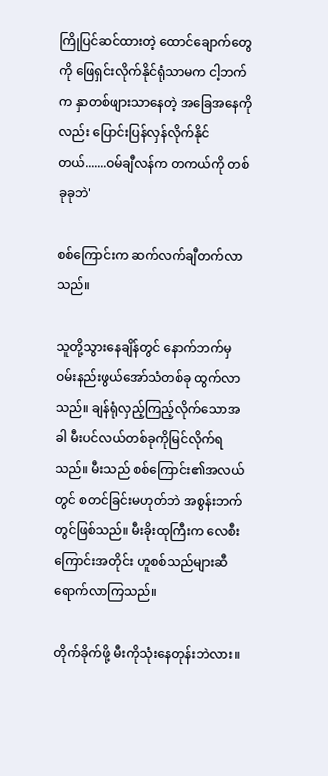ကြိုပြင်ဆင်ထားတဲ့ ထောင်ချောက်တွေကို ဖြေရှင်းလိုက်နိုင်ရုံသာမက ငါ့ဘက်က နှာတစ်ဖျားသာနေတဲ့ အခြေအနေကိုလည်း ပြောင်းပြန်လှန်လိုက်နိုင်တယ်.......ဝမ်ချီလန်က တကယ်ကို တစ်ခုခုဘဲ'

စစ်ကြောင်းက ဆက်လက်ချီတက်လာသည်။

သူတို့သွားနေချိန်တွင် နောက်ဘက်မှဝမ်းနည်းဖွယ်အော်သံတစ်ခု ထွက်လာသည်။ ချန်ရုံလှည့်ကြည့်လိုက်သောအခါ မီးပင်လယ်တစ်ခုကိုမြင်လိုက်ရသည်။ မီးသည် စစ်ကြောင်း၏အလယ်တွင် စတင်ခြင်းမဟုတ်ဘဲ အစွန်းဘက်တွင်ဖြစ်သည်။ မီးခိုးထုကြီးက လေစီးကြောင်းအတိုင်း ဟူစစ်သည်များဆီရောက်လာကြသည်။

တိုက်ခိုက်ဖို့ မီးကိုသုံးနေတုန်းဘဲလား။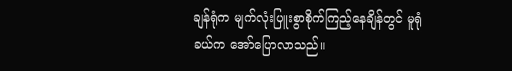ချန်ရုံက မျက်လုံးပြူးစွာစိုက်ကြည့်နေချိန်တွင် မူရုံခယ်က အော်ပြောလာသည်။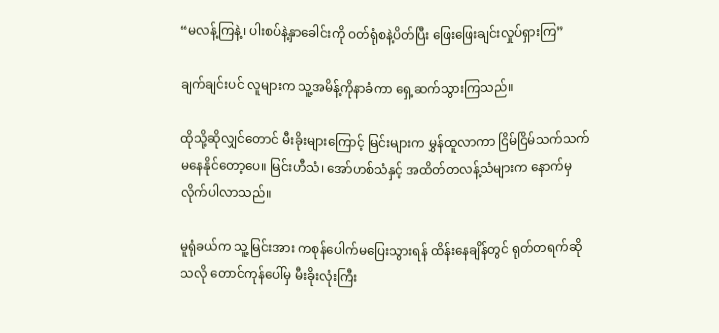“မလန့်ကြနဲ့၊ ပါးစပ်နဲ့နှာခေါင်းကို ဝတ်ရုံစနဲ့ပိတ်ပြီး ဖြေးဖြေးချင်းလှုပ်ရှားကြ”

ချက်ချင်းပင် လူများက သူ့အမိန့်ကိုနာခံကာ ရှေ့ဆက်သွားကြသည်။

ထိုသို့ဆိုလျှင်တောင် မီးခိုးများကြောင့် မြင်းများက မွှန်ထူလာကာ ငြိမ်ငြိမ်သက်သက်မနေနိုင်တော့ပေ။ မြင်းဟီသံ၊ အော်ဟစ်သံနှင့် အထိတ်တလန့်သံများက နောက်မှလိုက်ပါလာသည်။

မူရုံခယ်က သူ့မြင်းအား ကစုန်ပေါက်မပြေးသွားရန် ထိန်းနေချိန်တွင် ရုတ်တရက်ဆိုသလို တောင်‌ကုန်ပေါ်မှ မီးခိုးလုံးကြီး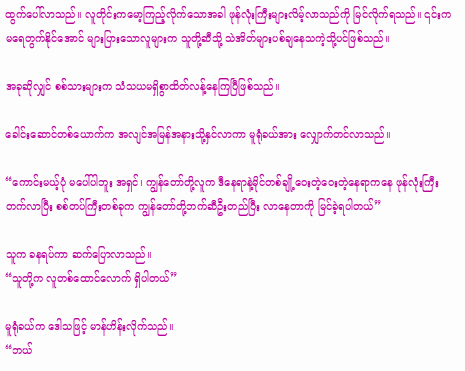ထွက်ပေါ်လာသည်။ လူတိုင်းကမော့ကြည့်လိုက်သောအခါ ဖုန်လုံးကြီးများလိမ့်လာသည်ကို မြင်လိုက်ရသည်။ ၎င်းက မရေတွက်နိုင်အောင် များပြားသောလူများက သူတို့ဆီသို့ သဲအိတ်များပစ်ချနေသကဲ့သို့ပင်ဖြစ်သည်။

အခုဆိုလျှင် စစ်သားများက သံသယမရှိစွာထိတ်လန့်နေကြပြီဖြစ်သည်။

ခေါင်းဆောင်တစ်ယောက်က အလျင်အမြန်အနားသို့နှင်လာကာ မူရုံခယ်အား လျှောက်တင်လာသည်။

“ကောင်းမယ့်ပုံ မပေါ်ပါဘူး အရှင်၊ ကျွန်တော်တို့လူက ဒီနေရာနဲ့မိုင်တစ်ချို့ဝေးတဲ့ဝေးတဲ့နေရာကနေ ဖုန်လုံးကြီးတက်လာပြီး စစ်တပ်ကြီးတစ်ခုက ကျွန်တော်တို့ဘက်ဆီဦးတည်ပြီး လာနေတာကို မြင်ခဲ့ရပါတယ်”

သူက ခနရပ်ကာ ဆက်ပြောလာသည်။
“သူတို့က လူတစ်ထောင်လောက် ရှိပါတယ်”

မူရုံခယ်က ဒေါသဖြင့် မာန်ဟိန်းလိုက်သည်။
“ဘယ်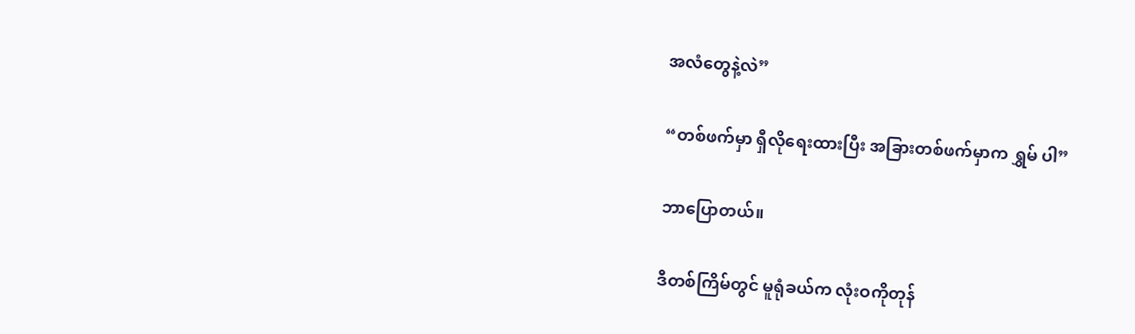အလံတွေနဲ့လဲ”

“တစ်ဖက်မှာ ရှီလိုရေးထားပြီး အခြားတစ်ဖက်မှာက ရွှမ် ပါ”

ဘာပြောတယ်။

ဒီတစ်ကြိမ်တွင် မူရုံခယ်က လုံးဝကိုတုန်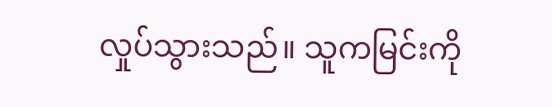လှုပ်သွားသည်။ သူကမြင်းကို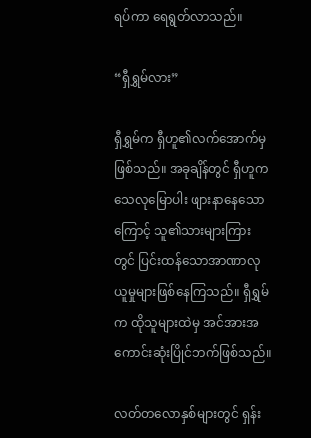ရပ်ကာ ရေရွတ်လာသည်။

“ရှီရွှမ်လား”

ရှီရွှမ်က ရှီဟူ၏လက်အောက်မှဖြစ်သည်။ အခုချိန်တွင် ရှီဟူက သေလုမြောပါး ‌ဖျားနာနေသောကြောင့် သူ၏သားများကြားတွင် ပြင်းထန်သောအာဏာလုယူမှုများဖြစ်နေကြသည်။ ရှီရွှမ်က ထိုသူများထဲမှ အင်အားအကောင်းဆုံးပြိုင်ဘက်ဖြစ်သည်။

လတ်တလောနှစ်များတွင် ရှန်း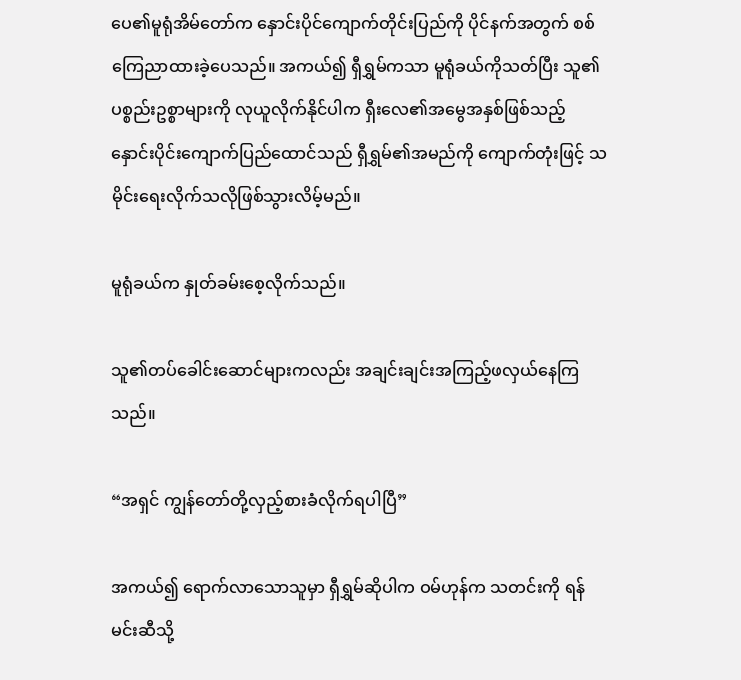ပေ၏မူရုံအိမ်တော်က နှောင်းပိုင်ကျောက်တိုင်းပြည်ကို ပိုင်နက်အတွက် စစ်ကြေညာထားခဲ့ပေသည်။ အကယ်၍ ရှီရွှမ်ကသာ မူရုံခယ်ကိုသတ်ပြီး သူ၏ပစ္စည်းဥစ္စာများကို လုယူလိုက်နိုင်ပါက ရှီးလေ၏အမွေအနှစ်ဖြစ်သည့် နှောင်းပိုင်းကျောက်ပြည်ထောင်သည် ရှီရွှမ်၏အမည်ကို ကျောက်တုံးဖြင့်‌ သမိုင်းရေးလိုက်သလိုဖြစ်သွားလိမ့်မည်။

မူရုံခယ်က နှုတ်ခမ်းစေ့လိုက်သည်။

သူ၏တပ်ခေါင်းဆောင်များကလည်း အချင်းချင်းအကြည့်ဖလှယ်နေကြသည်။

“အရှင် ကျွန်တော်တို့လှည့်စားခံလိုက်ရပါပြီ”

အကယ်၍ ရောက်လာသောသူမှာ ရှီရွှမ်ဆိုပါက ဝမ်ဟုန်က သတင်းကို ရန်မင်းဆီသို့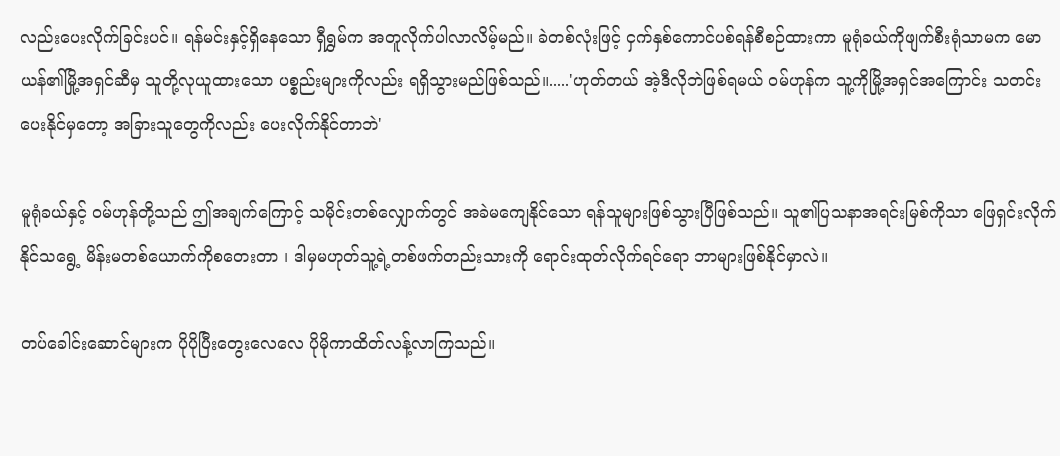လည်းပေးလိုက်ခြင်းပင်။ ရန်မင်းနှင့်ရှိနေသော ရှီရွှမ်က အတူလိုက်ပါလာလိမ့်မည်။ ‌ခဲတစ်လုံးဖြင့် ငှက်နှစ်ကောင်ပစ်ရန်စီစဉ်ထားကာ မူရုံခယ်ကိုဖျက်စီးရုံသာမက မောယန်၏မြို့အရှင်ဆီမှ သူတို့လုယူထားသော ပစ္စည်းများကိုလည်း ရရှိသွားမည်ဖြစ်သည်။.....'ဟုတ်တယ် အဲ့ဒီလိုဘဲဖြစ်ရမယ် ဝမ်ဟုန်က သူ့ကိုမြို့အရှင်‌အကြောင်း သတင်းပေးနိုင်မှတော့ အခြားသူတွေကိုလည်း ပေးလိုက်နိုင်တာဘဲ'

မူရုံခယ်နှင့် ဝမ်ဟုန်တို့သည် ဤအချက်ကြောင့် သမိုင်းတစ်လျှောက်တွင် အခဲမကျေနိုင်သော ရန်သူများဖြစ်သွားပြီဖြစ်သည်။ သူ၏ပြသနာအရင်းမြစ်ကိုသာ ဖြေရှင်းလိုက်နိုင်သရွေ့ မိန်းမတစ်ယောက်ကိုစတေးတာ ၊ ဒါမှမဟုတ်သူ့ရဲ့တစ်ဖက်တည်းသားကို ရောင်းထုတ်လိုက်ရင်ရော ဘာများဖြစ်နိုင်မှာလဲ။

တပ်ခေါင်းဆောင်များက ပိုပိုပြီးတွေးလေလေ ပိုမိုကာထိတ်လန့်လာကြသည်။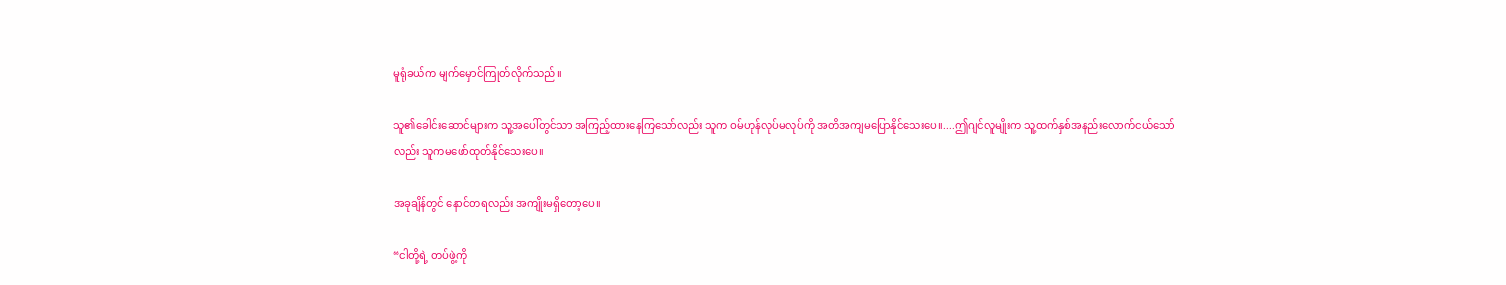မူရုံခယ်က မျက်မှောင်ကြုတ်လိုက်သည်။

သူ၏ခေါင်းဆောင်များက သူ့အပေါ်တွင်သာ အကြည့်ထားနေကြသော်လည်း သူက ဝမ်ဟုန်လုပ်မလုပ်ကို အတိအကျမပြောနိုင်သေးပေ။....ဤဂျင်လူမျိုးက သူ့ထက်နှစ်အနည်းလောက်ငယ်သော်လည်း သူကမဖော်ထုတ်နိုင်သေးပေ။

အခုချိန်တွင် နောင်တရလည်း အကျိုးမရှိတော့ပေ။

“ငါတို့ရဲ့ တပ်ဖွဲ့ကို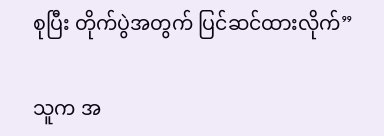စုပြီး တိုက်ပွဲအတွက် ပြင်ဆင်ထားလိုက်”

သူက အ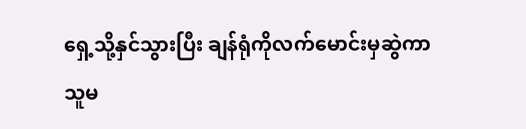ရှေ့သို့နှင်သွားပြီး ချန်ရုံကိုလက်မောင်းမှဆွဲကာ သူမ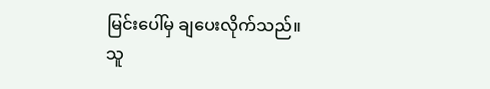မြင်းပေါ်မှ ချပေးလိုက်သည်။ သူ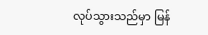လုပ်သွားသည်မှာ မြန်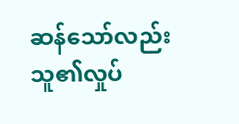ဆန်သော်လည်း သူ၏လှုပ်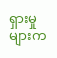ရှားမှုများက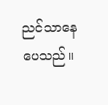ညင်သာနေပေသည်။